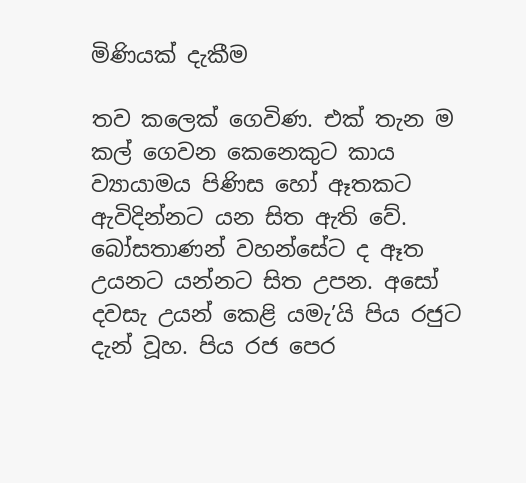මිණියක් දැකීම

තව කලෙක් ගෙවිණ. එක් තැන ම කල් ගෙවන කෙනෙකුට කාය ව්‍යායාමය පිණිස හෝ ඈතකට ඇවිදින්නට යන සිත ඇති වේ. බෝසතාණන් වහන්සේට ද ඈත උයනට යන්නට සිත උපන. අසෝ දවසැ උයන් කෙළි යමැ’යි පිය රජුට දැන් වූහ. පිය රජ පෙර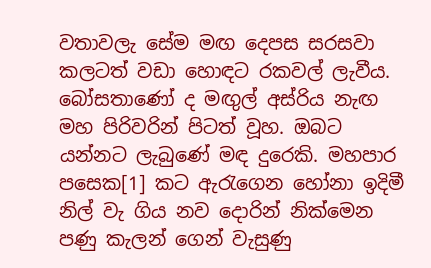වතාවලැ සේම මඟ දෙපස සරසවා කලටත් වඩා හොඳට රකවල් ලැවීය. බෝසතාණෝ ද මඟුල් අස්රිය නැඟ මහ පිරිවරින් පිටත් වූහ. ඔබට යන්නට ලැබුණේ මඳ දුරෙකි. මහපාර පසෙක[1] කට ඇරැගෙන හෝනා ඉදිමී නිල් වැ ගිය නව දොරින් නික්මෙන පණු කැලන් ගෙන් වැසුණු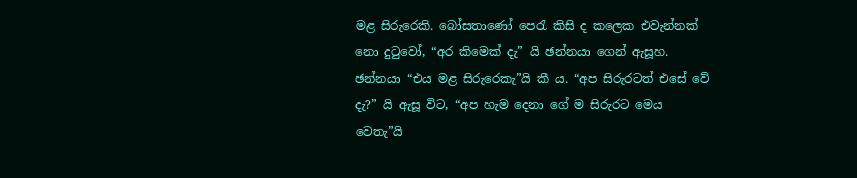මළ සිරුරෙකි. බෝසතාණෝ පෙරැ කිසි ද කලෙක එවැන්නක් නො දුටුවෝ, “අර කිමෙක් දැ” යි ඡන්නයා ගෙන් ඇසූහ. ඡන්නයා “එය මළ සිරුරෙකැ”යි කී ය. “අප සිරුරටත් එසේ වේ දැ?” යි ඇසූ විට, “අප හැම දෙනා ගේ ම සිරුරට මෙය වෙතැ”යි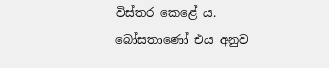විස්තර කෙළේ ය. බෝසතාණෝ එය අනුව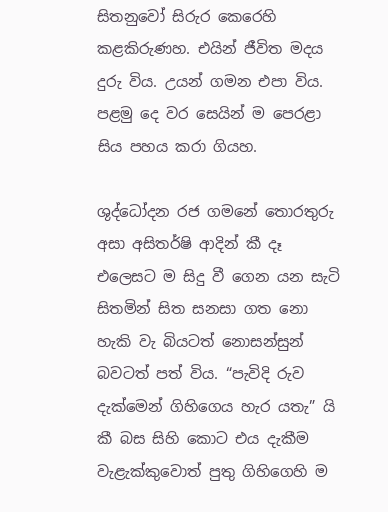සිතනුවෝ සිරුර කෙරෙහි කළකිරුණහ. එයින් ජීවිත මදය දුරු විය. උයන් ගමන එපා විය. පළමු දෙ වර සෙයින් ම පෙරළා සිය පහය කරා ගියහ.

ශුද්ධෝදන රජ ගමනේ තොරතුරු අසා අසිතර්ෂි ආදින් කී දෑ එලෙසට ම සිදු වී ගෙන යන සැටි සිතමින් සිත සනසා ගත නො හැකි වැ බියටත් නොසන්සුන් බවටත් පත් විය. “පැවිදි රුව දැක්මෙන් ගිහිගෙය හැර යතැ” යි කී බස සිහි කොට එය දැකීම වැළැක්කුවොත් පුතු ගිහිගෙහි ම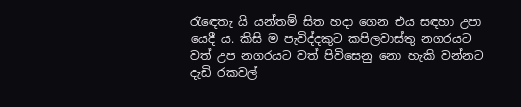රැඳෙතැ යි යන්තම් සිත හදා ගෙන එය සඳහා උපා යෙදී ය. කිසි ම පැවිද්දකුට කපිලවාස්තු නගරයට වත් උප නගරයට වත් පිවිසෙනු නො හැකි වන්නට දැඩි රකවල්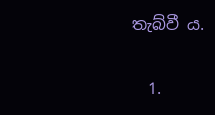තැබ්වී ය.

  1.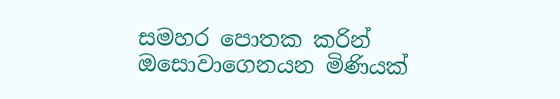සමහර පොතක කරින් ඔසොවාගෙනයන මිණියක්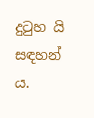දුටුහ යි සඳහන් ය.